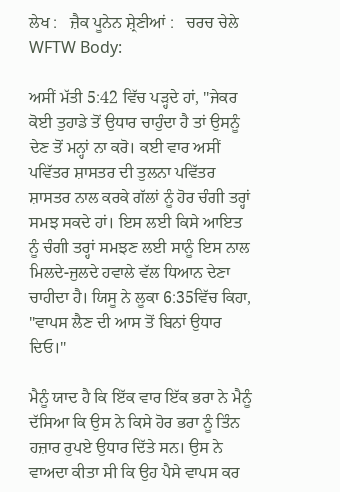ਲੇਖ :   ਜ਼ੈਕ ਪੂਨੇਨ ਸ਼੍ਰੇਣੀਆਂ :   ਚਰਚ ਚੇਲੇ
WFTW Body:

ਅਸੀਂ ਮੱਤੀ 5:42 ਵਿੱਚ ਪੜ੍ਹਦੇ ਹਾਂ, "ਜੇਕਰ ਕੋਈ ਤੁਹਾਡੇ ਤੋਂ ਉਧਾਰ ਚਾਹੁੰਦਾ ਹੈ ਤਾਂ ਉਸਨੂੰ ਦੇਣ ਤੋਂ ਮਨ੍ਹਾਂ ਨਾ ਕਰੋ। ਕਈ ਵਾਰ ਅਸੀਂ ਪਵਿੱਤਰ ਸ਼ਾਸਤਰ ਦੀ ਤੁਲਨਾ ਪਵਿੱਤਰ ਸ਼ਾਸਤਰ ਨਾਲ ਕਰਕੇ ਗੱਲਾਂ ਨੂੰ ਹੋਰ ਚੰਗੀ ਤਰ੍ਹਾਂ ਸਮਝ ਸਕਦੇ ਹਾਂ। ਇਸ ਲਈ ਕਿਸੇ ਆਇਤ ਨੂੰ ਚੰਗੀ ਤਰ੍ਹਾਂ ਸਮਝਣ ਲਈ ਸਾਨੂੰ ਇਸ ਨਾਲ ਮਿਲਦੇ-ਜੁਲਦੇ ਹਵਾਲੇ ਵੱਲ ਧਿਆਨ ਦੇਣਾ ਚਾਹੀਦਾ ਹੈ। ਯਿਸੂ ਨੇ ਲੂਕਾ 6:35ਵਿੱਚ ਕਿਹਾ, "ਵਾਪਸ ਲੈਣ ਦੀ ਆਸ ਤੋਂ ਬਿਨਾਂ ਉਧਾਰ ਦਿਓ।"

ਮੈਨੂੰ ਯਾਦ ਹੈ ਕਿ ਇੱਕ ਵਾਰ ਇੱਕ ਭਰਾ ਨੇ ਮੈਨੂੰ ਦੱਸਿਆ ਕਿ ਉਸ ਨੇ ਕਿਸੇ ਹੋਰ ਭਰਾ ਨੂੰ ਤਿੰਨ ਹਜ਼ਾਰ ਰੁਪਏ ਉਧਾਰ ਦਿੱਤੇ ਸਨ। ਉਸ ਨੇ ਵਾਅਦਾ ਕੀਤਾ ਸੀ ਕਿ ਉਹ ਪੈਸੇ ਵਾਪਸ ਕਰ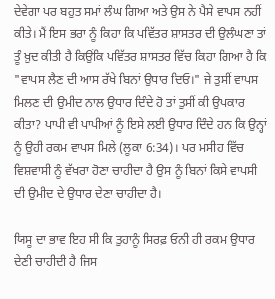ਦੇਵੇਗਾ ਪਰ ਬਹੁਤ ਸਮਾਂ ਲੰਘ ਗਿਆ ਅਤੇ ਉਸ ਨੇ ਪੈਸੇ ਵਾਪਸ ਨਹੀਂ ਕੀਤੇ। ਮੈਂ ਇਸ ਭਰਾ ਨੂੰ ਕਿਹਾ ਕਿ ਪਵਿੱਤਰ ਸ਼ਾਸਤਰ ਦੀ ਉਲੰਘਣਾ ਤਾਂ ਤੂੰ ਖ਼ੁਦ ਕੀਤੀ ਹੈ ਕਿਉਂਕਿ ਪਵਿੱਤਰ ਸ਼ਾਸਤਰ ਵਿੱਚ ਕਿਹਾ ਗਿਆ ਹੈ ਕਿ "ਵਾਪਸ ਲੈਣ ਦੀ ਆਸ ਰੱਖੇ ਬਿਨਾਂ ਉਧਾਰ ਦਿਓ।" ਜੇ ਤੁਸੀਂ ਵਾਪਸ ਮਿਲਣ ਦੀ ਉਮੀਦ ਨਾਲ ਉਧਾਰ ਦਿੰਦੇ ਹੋ ਤਾਂ ਤੁਸੀਂ ਕੀ ਉਪਕਾਰ ਕੀਤਾ? ਪਾਪੀ ਵੀ ਪਾਪੀਆਂ ਨੂੰ ਇਸੇ ਲਈ ਉਧਾਰ ਦਿੰਦੇ ਹਨ ਕਿ ਉਨ੍ਹਾਂ ਨੂੰ ਉਹੀ ਰਕਮ ਵਾਪਸ ਮਿਲੇ (ਲੂਕਾ 6:34)। ਪਰ ਮਸੀਹ ਵਿੱਚ ਵਿਸ਼ਵਾਸੀ ਨੂੰ ਵੱਖਰਾ ਹੋਣਾ ਚਾਹੀਦਾ ਹੈ ਉਸ ਨੂੰ ਬਿਨਾਂ ਕਿਸੇ ਵਾਪਸੀ ਦੀ ਉਮੀਦ ਦੇ ਉਧਾਰ ਦੇਣਾ ਚਾਹੀਦਾ ਹੈ।

ਯਿਸੂ ਦਾ ਭਾਵ ਇਹ ਸੀ ਕਿ ਤੁਹਾਨੂੰ ਸਿਰਫ਼ ਓਨੀ ਹੀ ਰਕਮ ਉਧਾਰ ਦੇਣੀ ਚਾਹੀਦੀ ਹੈ ਜਿਸ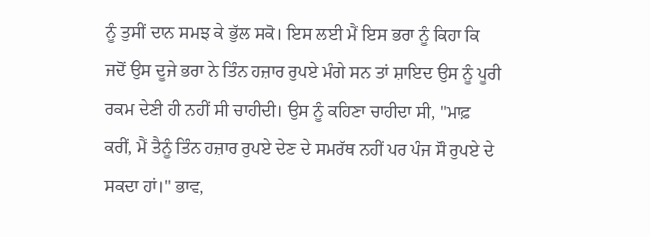ਨੂੰ ਤੁਸੀਂ ਦਾਨ ਸਮਝ ਕੇ ਭੁੱਲ ਸਕੋ। ਇਸ ਲਈ ਮੈਂ ਇਸ ਭਰਾ ਨੂੰ ਕਿਹਾ ਕਿ ਜਦੋਂ ਉਸ ਦੂਜੇ ਭਰਾ ਨੇ ਤਿੰਨ ਹਜ਼ਾਰ ਰੁਪਏ ਮੰਗੇ ਸਨ ਤਾਂ ਸ਼ਾਇਦ ਉਸ ਨੂੰ ਪੂਰੀ ਰਕਮ ਦੇਣੀ ਹੀ ਨਹੀਂ ਸੀ ਚਾਹੀਦੀ। ਉਸ ਨੂੰ ਕਹਿਣਾ ਚਾਹੀਦਾ ਸੀ, "ਮਾਫ਼ ਕਰੀਂ, ਮੈਂ ਤੈਨੂੰ ਤਿੰਨ ਹਜ਼ਾਰ ਰੁਪਏ ਦੇਣ ਦੇ ਸਮਰੱਥ ਨਹੀਂ ਪਰ ਪੰਜ ਸੌ ਰੁਪਏ ਦੇ ਸਕਦਾ ਹਾਂ।" ਭਾਵ,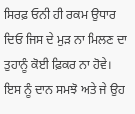ਸਿਰਫ਼ ਓਨੀ ਹੀ ਰਕਮ ਉਧਾਰ ਦਿਓ ਜਿਸ ਦੇ ਮੁੜ ਨਾ ਮਿਲਣ ਦਾ ਤੁਹਾਨੂੰ ਕੋਈ ਫ਼ਿਕਰ ਨਾ ਹੋਵੇ। ਇਸ ਨੂੰ ਦਾਨ ਸਮਝੋ ਅਤੇ ਜੇ ਉਹ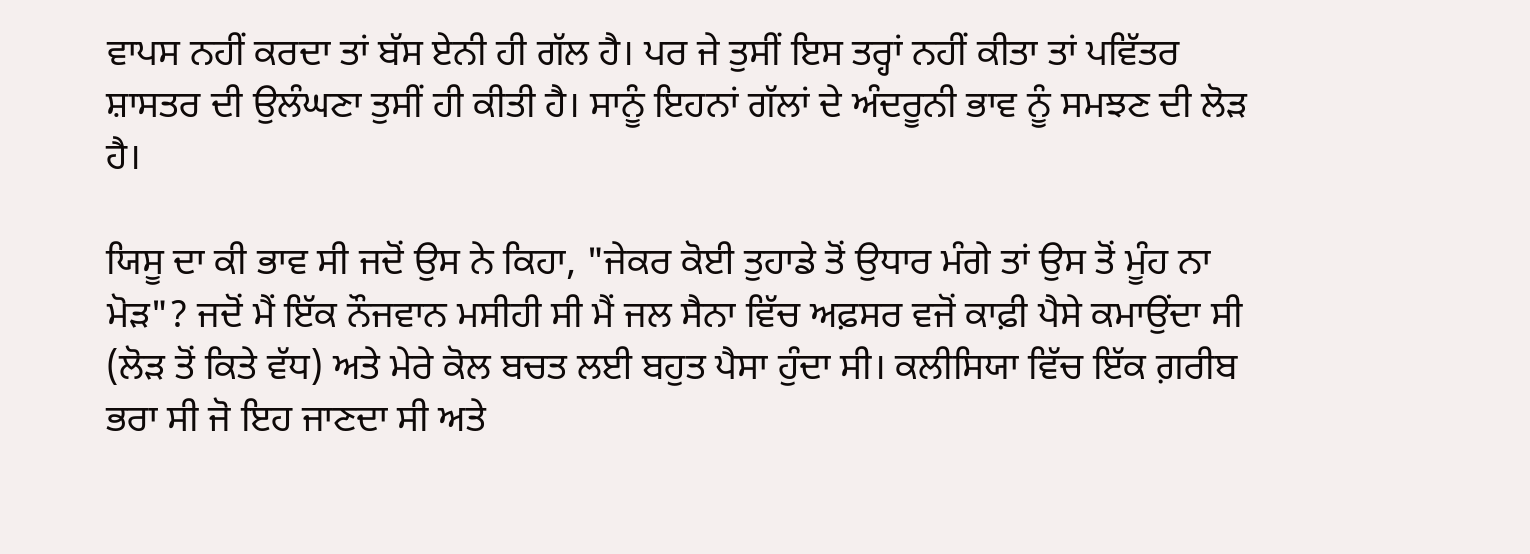ਵਾਪਸ ਨਹੀਂ ਕਰਦਾ ਤਾਂ ਬੱਸ ਏਨੀ ਹੀ ਗੱਲ ਹੈ। ਪਰ ਜੇ ਤੁਸੀਂ ਇਸ ਤਰ੍ਹਾਂ ਨਹੀਂ ਕੀਤਾ ਤਾਂ ਪਵਿੱਤਰ ਸ਼ਾਸਤਰ ਦੀ ਉਲੰਘਣਾ ਤੁਸੀਂ ਹੀ ਕੀਤੀ ਹੈ। ਸਾਨੂੰ ਇਹਨਾਂ ਗੱਲਾਂ ਦੇ ਅੰਦਰੂਨੀ ਭਾਵ ਨੂੰ ਸਮਝਣ ਦੀ ਲੋੜ ਹੈ।

ਯਿਸੂ ਦਾ ਕੀ ਭਾਵ ਸੀ ਜਦੋਂ ਉਸ ਨੇ ਕਿਹਾ, "ਜੇਕਰ ਕੋਈ ਤੁਹਾਡੇ ਤੋਂ ਉਧਾਰ ਮੰਗੇ ਤਾਂ ਉਸ ਤੋਂ ਮੂੰਹ ਨਾ ਮੋੜ"? ਜਦੋਂ ਮੈਂ ਇੱਕ ਨੌਜਵਾਨ ਮਸੀਹੀ ਸੀ ਮੈਂ ਜਲ ਸੈਨਾ ਵਿੱਚ ਅਫ਼ਸਰ ਵਜੋਂ ਕਾਫ਼ੀ ਪੈਸੇ ਕਮਾਉਂਦਾ ਸੀ (ਲੋੜ ਤੋਂ ਕਿਤੇ ਵੱਧ) ਅਤੇ ਮੇਰੇ ਕੋਲ ਬਚਤ ਲਈ ਬਹੁਤ ਪੈਸਾ ਹੁੰਦਾ ਸੀ। ਕਲੀਸਿਯਾ ਵਿੱਚ ਇੱਕ ਗ਼ਰੀਬ ਭਰਾ ਸੀ ਜੋ ਇਹ ਜਾਣਦਾ ਸੀ ਅਤੇ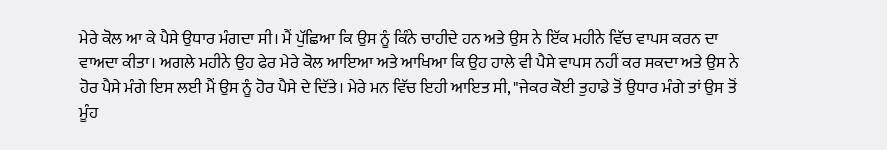ਮੇਰੇ ਕੋਲ ਆ ਕੇ ਪੈਸੇ ਉਧਾਰ ਮੰਗਦਾ ਸੀ। ਮੈਂ ਪੁੱਛਿਆ ਕਿ ਉਸ ਨੂੰ ਕਿੰਨੇ ਚਾਹੀਦੇ ਹਨ ਅਤੇ ਉਸ ਨੇ ਇੱਕ ਮਹੀਨੇ ਵਿੱਚ ਵਾਪਸ ਕਰਨ ਦਾ ਵਾਅਦਾ ਕੀਤਾ। ਅਗਲੇ ਮਹੀਨੇ ਉਹ ਫੇਰ ਮੇਰੇ ਕੋਲ ਆਇਆ ਅਤੇ ਆਖਿਆ ਕਿ ਉਹ ਹਾਲੇ ਵੀ ਪੈਸੇ ਵਾਪਸ ਨਹੀਂ ਕਰ ਸਕਦਾ ਅਤੇ ਉਸ ਨੇ ਹੋਰ ਪੈਸੇ ਮੰਗੇ ਇਸ ਲਈ ਮੈਂ ਉਸ ਨੂੰ ਹੋਰ ਪੈਸੇ ਦੇ ਦਿੱਤੇ। ਮੇਰੇ ਮਨ ਵਿੱਚ ਇਹੀ ਆਇਤ ਸੀ, "ਜੇਕਰ ਕੋਈ ਤੁਹਾਡੇ ਤੋਂ ਉਧਾਰ ਮੰਗੇ ਤਾਂ ਉਸ ਤੋਂ ਮੂੰਹ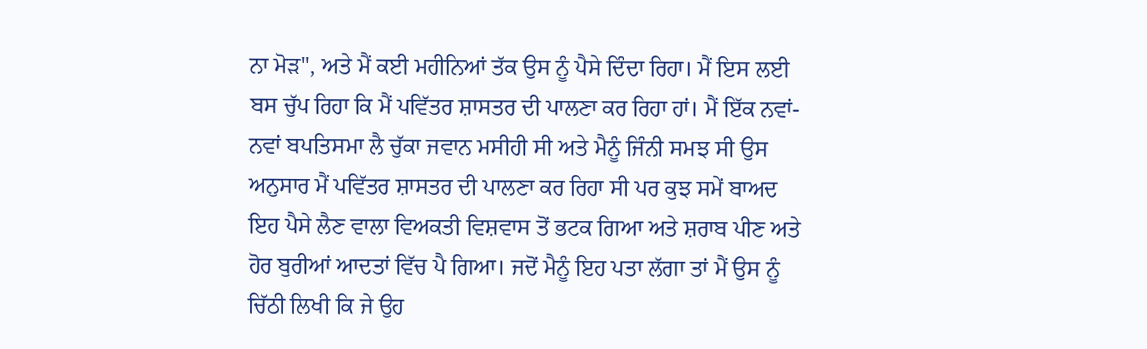ਨਾ ਮੋੜ", ਅਤੇ ਮੈਂ ਕਈ ਮਹੀਨਿਆਂ ਤੱਕ ਉਸ ਨੂੰ ਪੈਸੇ ਦਿੰਦਾ ਰਿਹਾ। ਮੈਂ ਇਸ ਲਈ ਬਸ ਚੁੱਪ ਰਿਹਾ ਕਿ ਮੈਂ ਪਵਿੱਤਰ ਸ਼ਾਸਤਰ ਦੀ ਪਾਲਣਾ ਕਰ ਰਿਹਾ ਹਾਂ। ਮੈਂ ਇੱਕ ਨਵਾਂ-ਨਵਾਂ ਬਪਤਿਸਮਾ ਲੈ ਚੁੱਕਾ ਜਵਾਨ ਮਸੀਹੀ ਸੀ ਅਤੇ ਮੈਨੂੰ ਜਿੰਨੀ ਸਮਝ ਸੀ ਉਸ ਅਨੁਸਾਰ ਮੈਂ ਪਵਿੱਤਰ ਸ਼ਾਸਤਰ ਦੀ ਪਾਲਣਾ ਕਰ ਰਿਹਾ ਸੀ ਪਰ ਕੁਝ ਸਮੇਂ ਬਾਅਦ ਇਹ ਪੈਸੇ ਲੈਣ ਵਾਲਾ ਵਿਅਕਤੀ ਵਿਸ਼ਵਾਸ ਤੋਂ ਭਟਕ ਗਿਆ ਅਤੇ ਸ਼ਰਾਬ ਪੀਣ ਅਤੇ ਹੋਰ ਬੁਰੀਆਂ ਆਦਤਾਂ ਵਿੱਚ ਪੈ ਗਿਆ। ਜਦੋਂ ਮੈਨੂੰ ਇਹ ਪਤਾ ਲੱਗਾ ਤਾਂ ਮੈਂ ਉਸ ਨੂੰ ਚਿੱਠੀ ਲਿਖੀ ਕਿ ਜੇ ਉਹ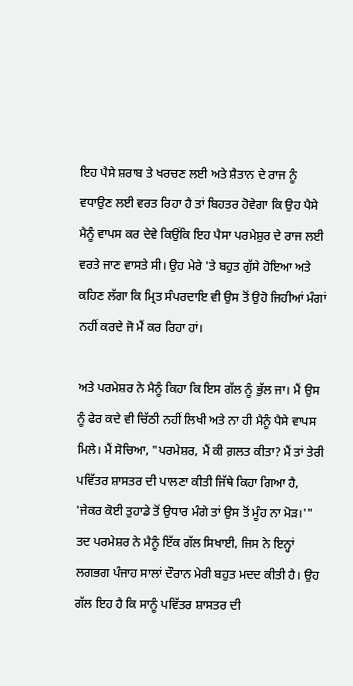ਇਹ ਪੈਸੇ ਸ਼ਰਾਬ ਤੇ ਖਰਚਣ ਲਈ ਅਤੇ ਸ਼ੈਤਾਨ ਦੇ ਰਾਜ ਨੂੰ ਵਧਾਉਣ ਲਈ ਵਰਤ ਰਿਹਾ ਹੈ ਤਾਂ ਬਿਹਤਰ ਹੋਵੇਗਾ ਕਿ ਉਹ ਪੈਸੇ ਮੈਨੂੰ ਵਾਪਸ ਕਰ ਦੇਵੇ ਕਿਉਂਕਿ ਇਹ ਪੈਸਾ ਪਰਮੇਸ਼ੁਰ ਦੇ ਰਾਜ ਲਈ ਵਰਤੇ ਜਾਣ ਵਾਸਤੇ ਸੀ। ਉਹ ਮੇਰੇ 'ਤੇ ਬਹੁਤ ਗੁੱਸੇ ਹੋਇਆ ਅਤੇ ਕਹਿਣ ਲੱਗਾ ਕਿ ਮ੍ਰਿਤ ਸੰਪਰਦਾਇ ਵੀ ਉਸ ਤੋਂ ਉਹੋ ਜਿਹੀਆਂ ਮੰਗਾਂ ਨਹੀਂ ਕਰਦੇ ਜੋ ਮੈਂ ਕਰ ਰਿਹਾ ਹਾਂ।

ਅਤੇ ਪਰਮੇਸ਼ਰ ਨੇ ਮੈਨੂੰ ਕਿਹਾ ਕਿ ਇਸ ਗੱਲ ਨੂੰ ਭੁੱਲ ਜਾ। ਮੈਂ ਉਸ ਨੂੰ ਫੇਰ ਕਦੇ ਵੀ ਚਿੱਠੀ ਨਹੀਂ ਲਿਖੀ ਅਤੇ ਨਾ ਹੀ ਮੈਨੂੰ ਪੈਸੇ ਵਾਪਸ ਮਿਲੇ। ਮੈਂ ਸੋਚਿਆ, "ਪਰਮੇਸ਼ਰ, ਮੈਂ ਕੀ ਗ਼ਲਤ ਕੀਤਾ? ਮੈਂ ਤਾਂ ਤੇਰੀ ਪਵਿੱਤਰ ਸ਼ਾਸਤਰ ਦੀ ਪਾਲਣਾ ਕੀਤੀ ਜਿੱਥੇ ਕਿਹਾ ਗਿਆ ਹੈ, 'ਜੇਕਰ ਕੋਈ ਤੁਹਾਡੇ ਤੋਂ ਉਧਾਰ ਮੰਗੇ ਤਾਂ ਉਸ ਤੋਂ ਮੂੰਹ ਨਾ ਮੋੜ।'" ਤਦ ਪਰਮੇਸ਼ਰ ਨੇ ਮੈਨੂੰ ਇੱਕ ਗੱਲ ਸਿਖਾਈ, ਜਿਸ ਨੇ ਇਨ੍ਹਾਂ ਲਗਭਗ ਪੰਜਾਹ ਸਾਲਾਂ ਦੌਰਾਨ ਮੇਰੀ ਬਹੁਤ ਮਦਦ ਕੀਤੀ ਹੈ। ਉਹ ਗੱਲ ਇਹ ਹੈ ਕਿ ਸਾਨੂੰ ਪਵਿੱਤਰ ਸ਼ਾਸਤਰ ਦੀ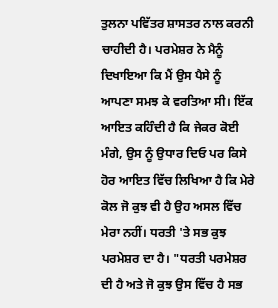ਤੁਲਨਾ ਪਵਿੱਤਰ ਸ਼ਾਸਤਰ ਨਾਲ ਕਰਨੀ ਚਾਹੀਦੀ ਹੈ। ਪਰਮੇਸ਼ਰ ਨੇ ਮੈਨੂੰ ਦਿਖਾਇਆ ਕਿ ਮੈਂ ਉਸ ਪੈਸੇ ਨੂੰ ਆਪਣਾ ਸਮਝ ਕੇ ਵਰਤਿਆ ਸੀ। ਇੱਕ ਆਇਤ ਕਹਿੰਦੀ ਹੈ ਕਿ ਜੇਕਰ ਕੋਈ ਮੰਗੇ, ਉਸ ਨੂੰ ਉਧਾਰ ਦਿਓ ਪਰ ਕਿਸੇ ਹੋਰ ਆਇਤ ਵਿੱਚ ਲਿਖਿਆ ਹੈ ਕਿ ਮੇਰੇ ਕੋਲ ਜੋ ਕੁਝ ਵੀ ਹੈ ਉਹ ਅਸਲ ਵਿੱਚ ਮੇਰਾ ਨਹੀਂ। ਧਰਤੀ 'ਤੇ ਸਭ ਕੁਝ ਪਰਮੇਸ਼ਰ ਦਾ ਹੈ। "ਧਰਤੀ ਪਰਮੇਸ਼ਰ ਦੀ ਹੈ ਅਤੇ ਜੋ ਕੁਝ ਉਸ ਵਿੱਚ ਹੈ ਸਭ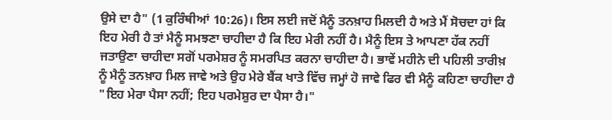ਉਸੇ ਦਾ ਹੈ" (1 ਕੁਰਿੰਥੀਆਂ 10:26)। ਇਸ ਲਈ ਜਦੋਂ ਮੈਨੂੰ ਤਨਖ਼ਾਹ ਮਿਲਦੀ ਹੈ ਅਤੇ ਮੈਂ ਸੋਚਦਾ ਹਾਂ ਕਿ ਇਹ ਮੇਰੀ ਹੈ ਤਾਂ ਮੈਨੂੰ ਸਮਝਣਾ ਚਾਹੀਦਾ ਹੈ ਕਿ ਇਹ ਮੇਰੀ ਨਹੀਂ ਹੈ। ਮੈਨੂੰ ਇਸ ਤੇ ਆਪਣਾ ਹੱਕ ਨਹੀਂ ਜਤਾਉਣਾ ਚਾਹੀਦਾ ਸਗੋਂ ਪਰਮੇਸ਼ਰ ਨੂੰ ਸਮਰਪਿਤ ਕਰਨਾ ਚਾਹੀਦਾ ਹੈ। ਭਾਵੇਂ ਮਹੀਨੇ ਦੀ ਪਹਿਲੀ ਤਾਰੀਖ਼ ਨੂੰ ਮੈਨੂੰ ਤਨਖ਼ਾਹ ਮਿਲ ਜਾਵੇ ਅਤੇ ਉਹ ਮੇਰੇ ਬੈਂਕ ਖਾਤੇ ਵਿੱਚ ਜਮ੍ਹਾਂ ਹੋ ਜਾਵੇ ਫਿਰ ਵੀ ਮੈਨੂੰ ਕਹਿਣਾ ਚਾਹੀਦਾ ਹੈ "ਇਹ ਮੇਰਾ ਪੈਸਾ ਨਹੀਂ; ਇਹ ਪਰਮੇਸ਼ੁਰ ਦਾ ਪੈਸਾ ਹੈ।"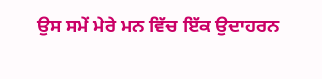ਉਸ ਸਮੇਂ ਮੇਰੇ ਮਨ ਵਿੱਚ ਇੱਕ ਉਦਾਹਰਨ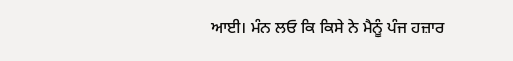ਆਈ। ਮੰਨ ਲਓ ਕਿ ਕਿਸੇ ਨੇ ਮੈਨੂੰ ਪੰਜ ਹਜ਼ਾਰ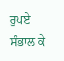ਰੁਪਏ ਸੰਭਾਲ ਕੇ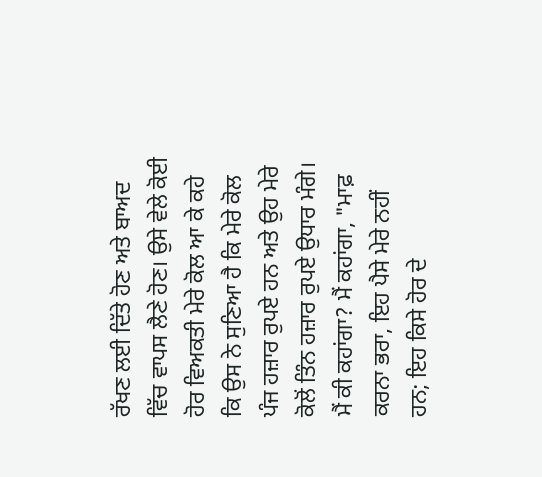ਰੱਖਣ ਲਈ ਦਿੱਤੇ ਹੋਣ ਅਤੇ ਬਾਅਦ ਵਿੱਚ ਵਾਪਸ ਲੈਣੇ ਹੋਣ। ਉਸੇ ਵੇਲੇ ਕੋਈ ਹੋਰ ਵਿਅਕਤੀ ਮੇਰੇ ਕੋਲ ਆ ਕੇ ਕਹੇ ਕਿ ਉਸ ਨੇ ਸੁਣਿਆ ਹੈ ਕਿ ਮੇਰੇ ਕੋਲ ਪੰਜ ਹਜ਼ਾਰ ਰੁਪਏ ਹਨ ਅਤੇ ਉਹ ਮੇਰੇ ਕੋਲੋਂ ਤਿੰਨ ਹਜ਼ਾਰ ਰੁਪਏ ਉਧਾਰ ਮੰਗੇ। ਮੈਂ ਕੀ ਕਹਾਂਗਾ? ਮੈਂ ਕਹਾਂਗਾ, "ਮਾਫ਼ ਕਰਨਾ ਭਰਾ, ਇਹ ਪੈਸੇ ਮੇਰੇ ਨਹੀਂ ਹਨ; ਇਹ ਕਿਸੇ ਹੋਰ ਦੇ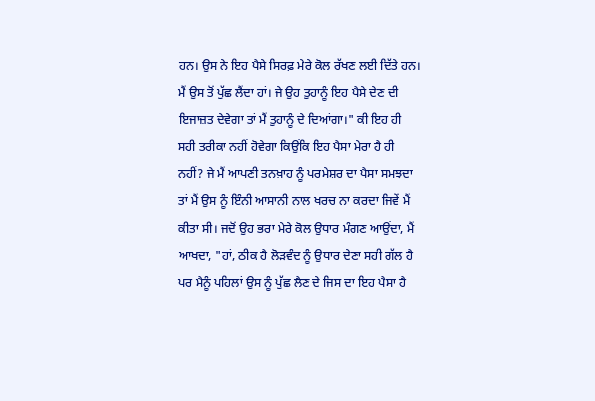ਹਨ। ਉਸ ਨੇ ਇਹ ਪੈਸੇ ਸਿਰਫ਼ ਮੇਰੇ ਕੋਲ ਰੱਖਣ ਲਈ ਦਿੱਤੇ ਹਨ। ਮੈਂ ਉਸ ਤੋਂ ਪੁੱਛ ਲੈਂਦਾ ਹਾਂ। ਜੇ ਉਹ ਤੁਹਾਨੂੰ ਇਹ ਪੈਸੇ ਦੇਣ ਦੀ ਇਜਾਜ਼ਤ ਦੇਵੇਗਾ ਤਾਂ ਮੈਂ ਤੁਹਾਨੂੰ ਦੇ ਦਿਆਂਗਾ।" ਕੀ ਇਹ ਹੀ ਸਹੀ ਤਰੀਕਾ ਨਹੀਂ ਹੋਵੇਗਾ ਕਿਉਂਕਿ ਇਹ ਪੈਸਾ ਮੇਰਾ ਹੈ ਹੀ ਨਹੀਂ? ਜੇ ਮੈਂ ਆਪਣੀ ਤਨਖ਼ਾਹ ਨੂੰ ਪਰਮੇਸ਼ਰ ਦਾ ਪੈਸਾ ਸਮਝਦਾ ਤਾਂ ਮੈਂ ਉਸ ਨੂੰ ਇੰਨੀ ਆਸਾਨੀ ਨਾਲ ਖਰਚ ਨਾ ਕਰਦਾ ਜਿਵੇਂ ਮੈਂ ਕੀਤਾ ਸੀ। ਜਦੋਂ ਉਹ ਭਰਾ ਮੇਰੇ ਕੋਲ ਉਧਾਰ ਮੰਗਣ ਆਉਂਦਾ, ਮੈਂ ਆਖਦਾ, "ਹਾਂ, ਠੀਕ ਹੈ ਲੋੜਵੰਦ ਨੂੰ ਉਧਾਰ ਦੇਣਾ ਸਹੀ ਗੱਲ ਹੈ ਪਰ ਮੈਨੂੰ ਪਹਿਲਾਂ ਉਸ ਨੂੰ ਪੁੱਛ ਲੈਣ ਦੇ ਜਿਸ ਦਾ ਇਹ ਪੈਸਾ ਹੈ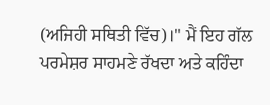(ਅਜਿਹੀ ਸਥਿਤੀ ਵਿੱਚ)।" ਮੈਂ ਇਹ ਗੱਲ ਪਰਮੇਸ਼ਰ ਸਾਹਮਣੇ ਰੱਖਦਾ ਅਤੇ ਕਹਿੰਦਾ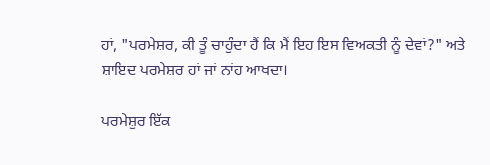ਹਾਂ, "ਪਰਮੇਸ਼ਰ, ਕੀ ਤੂੰ ਚਾਹੁੰਦਾ ਹੈਂ ਕਿ ਮੈਂ ਇਹ ਇਸ ਵਿਅਕਤੀ ਨੂੰ ਦੇਵਾਂ?" ਅਤੇ ਸ਼ਾਇਦ ਪਰਮੇਸ਼ਰ ਹਾਂ ਜਾਂ ਨਾਂਹ ਆਖਦਾ।

ਪਰਮੇਸ਼ੁਰ ਇੱਕ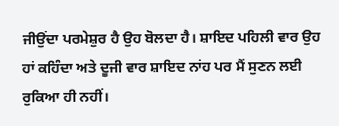ਜੀਉਂਦਾ ਪਰਮੇਸ਼ੁਰ ਹੈ ਉਹ ਬੋਲਦਾ ਹੈ। ਸ਼ਾਇਦ ਪਹਿਲੀ ਵਾਰ ਉਹ ਹਾਂ ਕਹਿੰਦਾ ਅਤੇ ਦੂਜੀ ਵਾਰ ਸ਼ਾਇਦ ਨਾਂਹ ਪਰ ਮੈਂ ਸੁਣਨ ਲਈ ਰੁਕਿਆ ਹੀ ਨਹੀਂ।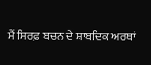ਮੈਂ ਸਿਰਫ਼ ਬਚਨ ਦੇ ਸ਼ਾਬਦਿਕ ਅਰਥਾਂ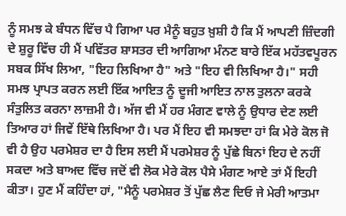ਨੂੰ ਸਮਝ ਕੇ ਬੰਧਨ ਵਿੱਚ ਪੈ ਗਿਆ ਪਰ ਮੈਨੂੰ ਬਹੁਤ ਖ਼ੁਸ਼ੀ ਹੈ ਕਿ ਮੈਂ ਆਪਣੀ ਜ਼ਿੰਦਗੀ ਦੇ ਸ਼ੁਰੂ ਵਿੱਚ ਹੀ ਮੈਂ ਪਵਿੱਤਰ ਸ਼ਾਸਤਰ ਦੀ ਆਗਿਆ ਮੰਨਣ ਬਾਰੇ ਇੱਕ ਮਹੱਤਵਪੂਰਨ ਸਬਕ ਸਿੱਖ ਲਿਆ, "ਇਹ ਲਿਖਿਆ ਹੈ" ਅਤੇ "ਇਹ ਵੀ ਲਿਖਿਆ ਹੈ।" ਸਹੀ ਸਮਝ ਪ੍ਰਾਪਤ ਕਰਨ ਲਈ ਇੱਕ ਆਇਤ ਨੂੰ ਦੂਜੀ ਆਇਤ ਨਾਲ ਤੁਲਨਾ ਕਰਕੇ ਸੰਤੁਲਿਤ ਕਰਨਾ ਲਾਜ਼ਮੀ ਹੈ। ਅੱਜ ਵੀ ਮੈਂ ਹਰ ਮੰਗਣ ਵਾਲੇ ਨੂੰ ਉਧਾਰ ਦੇਣ ਲਈ ਤਿਆਰ ਹਾਂ ਜਿਵੇਂ ਇੱਥੇ ਲਿਖਿਆ ਹੈ। ਪਰ ਮੈਂ ਇਹ ਵੀ ਸਮਝਦਾ ਹਾਂ ਕਿ ਮੇਰੇ ਕੋਲ ਜੋ ਵੀ ਹੈ ਉਹ ਪਰਮੇਸ਼ਰ ਦਾ ਹੈ ਇਸ ਲਈ ਮੈਂ ਪਰਮੇਸ਼ਰ ਨੂੰ ਪੁੱਛੇ ਬਿਨਾਂ ਇਹ ਦੇ ਨਹੀਂ ਸਕਦਾ ਅਤੇ ਬਾਅਦ ਵਿੱਚ ਜਦੋਂ ਵੀ ਲੋਕ ਮੇਰੇ ਕੋਲ ਪੈਸੇ ਮੰਗਣ ਆਏ ਤਾਂ ਮੈਂ ਇਹੀ ਕੀਤਾ। ਹੁਣ ਮੈਂ ਕਹਿੰਦਾ ਹਾਂ, "ਮੈਨੂੰ ਪਰਮੇਸ਼ਰ ਤੋਂ ਪੁੱਛ ਲੈਣ ਦਿਓ ਜੇ ਮੇਰੀ ਆਤਮਾ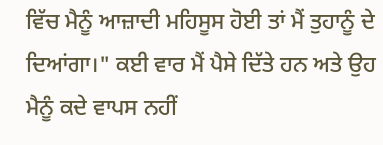ਵਿੱਚ ਮੈਨੂੰ ਆਜ਼ਾਦੀ ਮਹਿਸੂਸ ਹੋਈ ਤਾਂ ਮੈਂ ਤੁਹਾਨੂੰ ਦੇ ਦਿਆਂਗਾ।" ਕਈ ਵਾਰ ਮੈਂ ਪੈਸੇ ਦਿੱਤੇ ਹਨ ਅਤੇ ਉਹ ਮੈਨੂੰ ਕਦੇ ਵਾਪਸ ਨਹੀਂ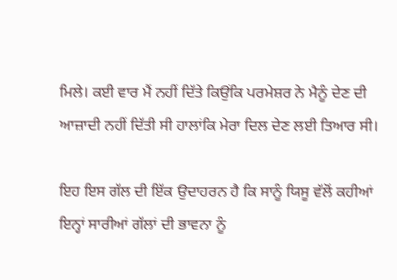ਮਿਲੇ। ਕਈ ਵਾਰ ਮੈਂ ਨਹੀਂ ਦਿੱਤੇ ਕਿਉਂਕਿ ਪਰਮੇਸ਼ਰ ਨੇ ਮੈਨੂੰ ਦੇਣ ਦੀ ਆਜ਼ਾਦੀ ਨਹੀਂ ਦਿੱਤੀ ਸੀ ਹਾਲਾਂਕਿ ਮੇਰਾ ਦਿਲ ਦੇਣ ਲਈ ਤਿਆਰ ਸੀ।

ਇਹ ਇਸ ਗੱਲ ਦੀ ਇੱਕ ਉਦਾਹਰਨ ਹੈ ਕਿ ਸਾਨੂੰ ਯਿਸੂ ਵੱਲੋਂ ਕਹੀਆਂ ਇਨ੍ਹਾਂ ਸਾਰੀਆਂ ਗੱਲਾਂ ਦੀ ਭਾਵਨਾ ਨੂੰ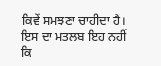ਕਿਵੇਂ ਸਮਝਣਾ ਚਾਹੀਦਾ ਹੈ। ਇਸ ਦਾ ਮਤਲਬ ਇਹ ਨਹੀਂ ਕਿ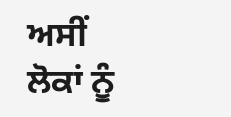ਅਸੀਂ ਲੋਕਾਂ ਨੂੰ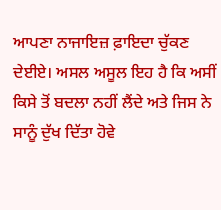ਆਪਣਾ ਨਾਜਾਇਜ਼ ਫ਼ਾਇਦਾ ਚੁੱਕਣ ਦੇਈਏ। ਅਸਲ ਅਸੂਲ ਇਹ ਹੈ ਕਿ ਅਸੀਂ ਕਿਸੇ ਤੋਂ ਬਦਲਾ ਨਹੀਂ ਲੈਂਦੇ ਅਤੇ ਜਿਸ ਨੇ ਸਾਨੂੰ ਦੁੱਖ ਦਿੱਤਾ ਹੋਵੇ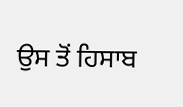ਉਸ ਤੋਂ ਹਿਸਾਬ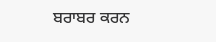ਬਰਾਬਰ ਕਰਨ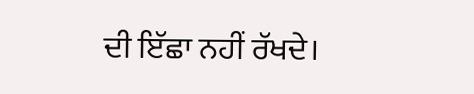ਦੀ ਇੱਛਾ ਨਹੀਂ ਰੱਖਦੇ।